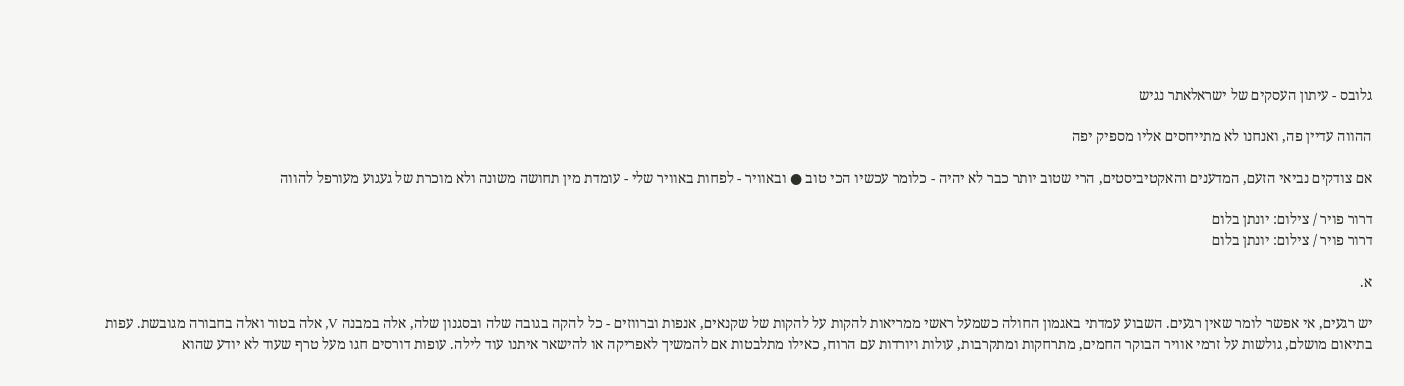גלובס - עיתון העסקים של ישראלאתר נגיש

ההווה עדיין פה, ואנחנו לא מתייחסים אליו מספיק יפה

אם צודקים נביאי הזעם, המדענים והאקטיביסטים, הרי שטוב יותר כבר לא יהיה - כלומר עכשיו הכי טוב ● ובאוויר - לפחות באוויר שלי - עומדת מין תחושה משונה ולא מוכרת של געגוע מעורפל להווה

דרור פויר / צילום: יונתן בלום
דרור פויר / צילום: יונתן בלום

א.

יש רגעים, אי אפשר לומר שאין רגעים. השבוע עמדתי באגמון החולה כשמעל ראשי ממריאות להקות על להקות של שקנאים, אנפות וברווזים - כל להקה בגובה שלה ובסגנון שלה, אלה במבנה V, אלה בטור ואלה בחבורה מגובשת. עפות בתיאום מושלם, גולשות על זרמי אוויר הבוקר החמים, מתרחקות ומתקרבות, עולות ויורדות עם הרוח, כאילו מתלבטות אם להמשיך לאפריקה או להישאר איתנו עוד לילה. עופות דורסים חגו מעל טרף שעוד לא יודע שהוא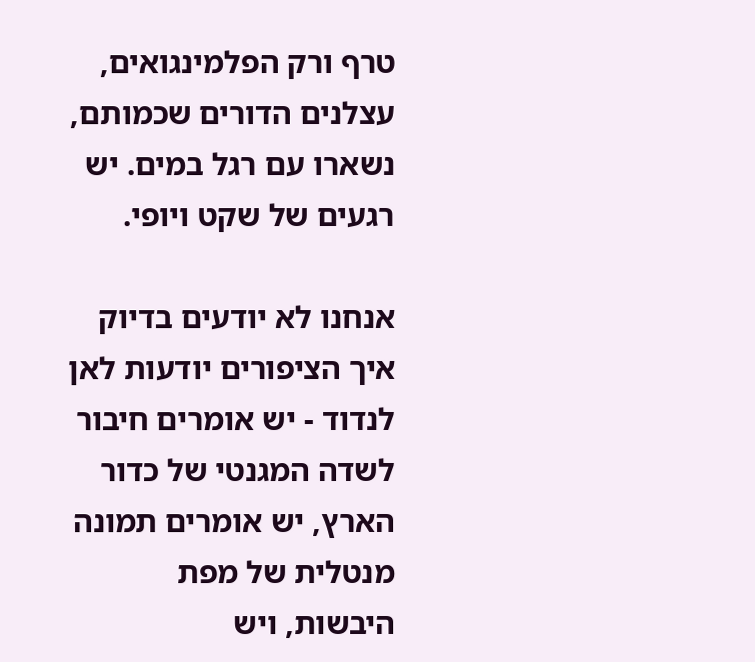טרף ורק הפלמינגואים, עצלנים הדורים שכמותם, נשארו עם רגל במים. יש רגעים של שקט ויופי.

אנחנו לא יודעים בדיוק איך הציפורים יודעות לאן לנדוד - יש אומרים חיבור לשדה המגנטי של כדור הארץ, יש אומרים תמונה מנטלית של מפת היבשות, ויש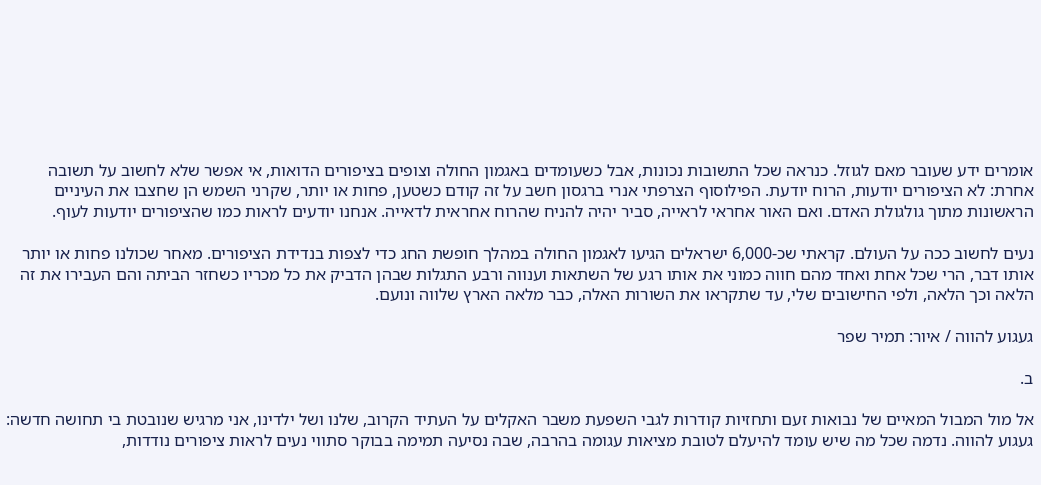אומרים ידע שעובר מאם לגוזל. כנראה שכל התשובות נכונות, אבל כשעומדים באגמון החולה וצופים בציפורים הדואות, אי אפשר שלא לחשוב על תשובה אחרת: לא הציפורים יודעות, הרוח יודעת. הפילוסוף הצרפתי אנרי ברגסון חשב על זה קודם כשטען, פחות או יותר, שקרני השמש הן שחצבו את העיניים הראשונות מתוך גולגולת האדם. ואם האור אחראי לראייה, סביר יהיה להניח שהרוח אחראית לדאייה. אנחנו יודעים לראות כמו שהציפורים יודעות לעוף.

נעים לחשוב ככה על העולם. קראתי שכ-6,000 ישראלים הגיעו לאגמון החולה במהלך חופשת החג כדי לצפות בנדידת הציפורים. מאחר שכולנו פחות או יותר אותו דבר, הרי שכל אחת ואחד מהם חווה כמוני את אותו רגע של השתאות וענווה ורבע התגלות שבהן הדביק את כל מכריו כשחזר הביתה והם העבירו את זה הלאה וכך הלאה, ולפי החישובים שלי, עד שתקראו את השורות האלה, כבר מלאה הארץ שלווה ונועם.

געגוע להווה / איור: תמיר שפר

ב.

אל מול המבול המאיים של נבואות זעם ותחזיות קודרות לגבי השפעת משבר האקלים על העתיד הקרוב, שלנו ושל ילדינו, אני מרגיש שנובטת בי תחושה חדשה: געגוע להווה. נדמה שכל מה שיש עומד להיעלם לטובת מציאות עגומה בהרבה, שבה נסיעה תמימה בבוקר סתווי נעים לראות ציפורים נודדות,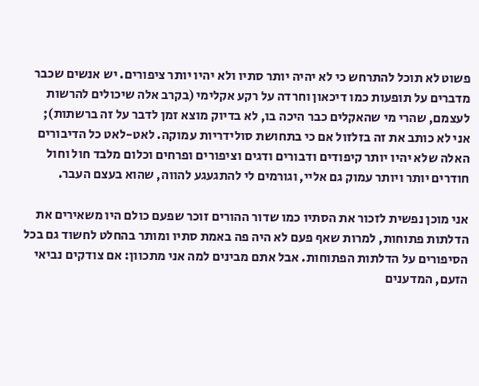פשוט לא תוכל להתרחש כי לא יהיה יותר סתיו ולא יהיו יותר ציפורים. יש אנשים שכבר מדברים על תופעות כמו דיכאון וחרדה על רקע אקלימי (בקרב אלה שיכולים להרשות לעצמם, שהרי מי שהאקלים כבר היכה בו, לא בדיוק מוצא זמן לדבר על זה ברשתות); אני לא כותב את זה בזלזול אם כי בתחושת סולידריות עמוקה. לאט-לאט כל הדיבורים האלה שלא יהיו יותר קיפודים ודבורים ודגים וציפורים ופרחים וכלום מלבד חול וחול חודרים יותר ויותר עמוק גם אליי, וגורמים לי להתגעגע להווה, שהוא בעצם העבר.

אני מוכן נפשית לזכור את הסתיו כמו שדור ההורים זוכר שפעם כולם היו משאירים את הדלתות פתוחות, למרות שאף פעם לא היה פה באמת סתיו ומותר בהחלט לחשוד גם בכל הסיפורים על הדלתות הפתוחות. אבל אתם מבינים למה אני מתכוון: אם צודקים נביאי הזעם, המדענים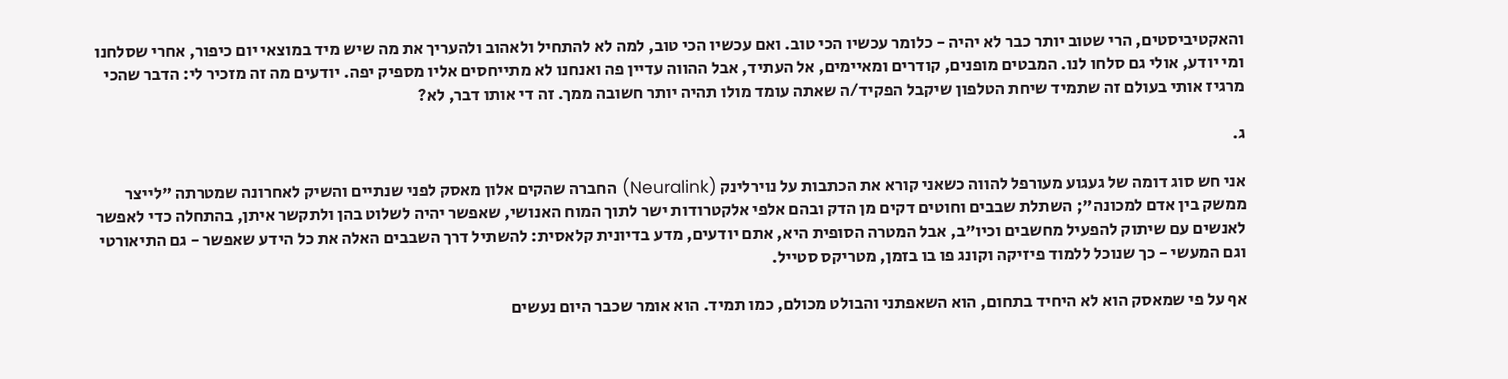והאקטיביסטים, הרי שטוב יותר כבר לא יהיה - כלומר עכשיו הכי טוב. ואם עכשיו הכי טוב, למה לא להתחיל ולאהוב ולהעריך את מה שיש מיד במוצאי יום כיפור, אחרי שסלחנו ומי יודע, אולי גם סלחו לנו. המבטים מופנים, קודרים ומאיימים, אל העתיד, אבל ההווה עדיין פה ואנחנו לא מתייחסים אליו מספיק יפה. יודעים מה זה מזכיר לי: הדבר שהכי מרגיז אותי בעולם זה שתמיד שיחת הטלפון שיקבל הפקיד/ה שאתה עומד מולו תהיה יותר חשובה ממך. זה די אותו דבר, לא?

ג.

אני חש סוג דומה של געגוע מעורפל להווה כשאני קורא את הכתבות על נוירלינק (Neuralink) החברה שהקים אלון מאסק לפני שנתיים והשיק לאחרונה שמטרתה "לייצר ממשק בין אדם למכונה"; השתלת שבבים וחוטים דקים מן הדק ובהם אלפי אלקטרודות ישר לתוך המוח האנושי, שאפשר יהיה לשלוט בהן ולתקשר איתן, בהתחלה כדי לאפשר לאנשים עם שיתוק להפעיל מחשבים וכיו"ב, אבל המטרה הסופית היא, אתם יודעים, מדע בדיונית קלאסית: להשתיל דרך השבבים האלה את כל הידע שאפשר - גם התיאורטי וגם המעשי - כך שנוכל ללמוד פיזיקה וקונג פו בו בזמן, מטריקס סטייל.

אף על פי שמאסק הוא לא היחיד בתחום, הוא השאפתני והבולט מכולם, כמו תמיד. הוא אומר שכבר היום נעשים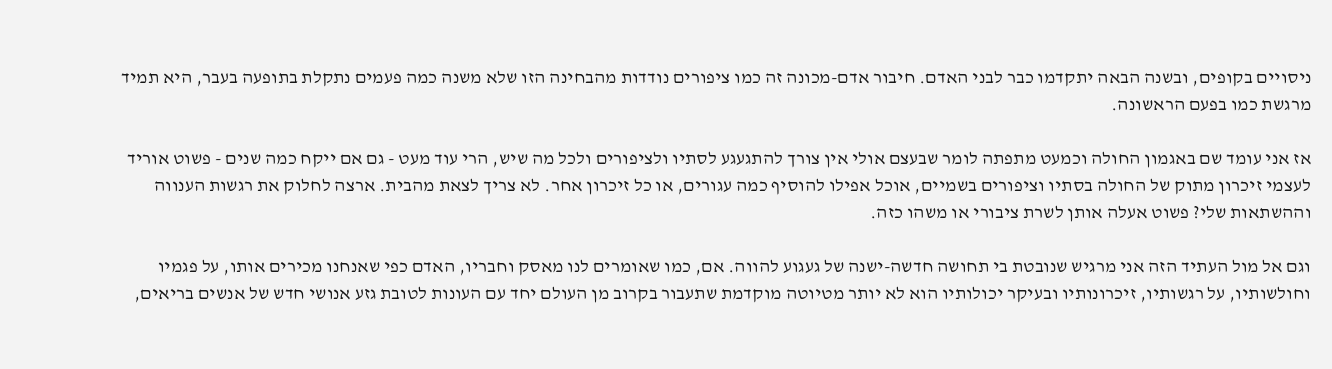ניסויים בקופים, ובשנה הבאה יתקדמו כבר לבני האדם. חיבור אדם-מכונה זה כמו ציפורים נודדות מהבחינה הזו שלא משנה כמה פעמים נתקלת בתופעה בעבר, היא תמיד מרגשת כמו בפעם הראשונה.

אז אני עומד שם באגמון החולה וכמעט מתפתה לומר שבעצם אולי אין צורך להתגעגע לסתיו ולציפורים ולכל מה שיש, הרי עוד מעט - גם אם ייקח כמה שנים - פשוט אוריד לעצמי זיכרון מתוק של החולה בסתיו וציפורים בשמיים, אוכל אפילו להוסיף כמה עגורים, או כל זיכרון אחר. לא צריך לצאת מהבית. ארצה לחלוק את רגשות הענווה וההשתאות שלי? פשוט אעלה אותן לשרת ציבורי או משהו כזה.

וגם אל מול העתיד הזה אני מרגיש שנובטת בי תחושה חדשה-ישנה של געגוע להווה. אם, כמו שאומרים לנו מאסק וחבריו, האדם כפי שאנחנו מכירים אותו, על פגמיו וחולשותיו, על רגשותיו, זיכרונותיו ובעיקר יכולותיו הוא לא יותר מטיוטה מוקדמת שתעבור בקרוב מן העולם יחד עם העונות לטובת גזע אנושי חדש של אנשים בריאים,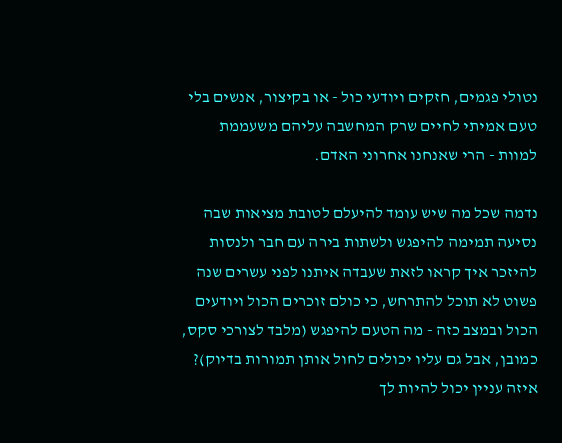נטולי פגמים, חזקים ויודעי כול - או בקיצור, אנשים בלי טעם אמיתי לחיים שרק המחשבה עליהם משעממת למוות - הרי שאנחנו אחרוני האדם.

נדמה שכל מה שיש עומד להיעלם לטובת מציאות שבה נסיעה תמימה להיפגש ולשתות בירה עם חבר ולנסות להיזכר איך קראו לזאת שעבדה איתנו לפני עשרים שנה פשוט לא תוכל להתרחש, כי כולם זוכרים הכול ויודעים הכול ובמצב כזה - מה הטעם להיפגש (מלבד לצורכי סקס, כמובן, אבל גם עליו יכולים לחול אותן תמורות בדיוק)? איזה עניין יכול להיות לך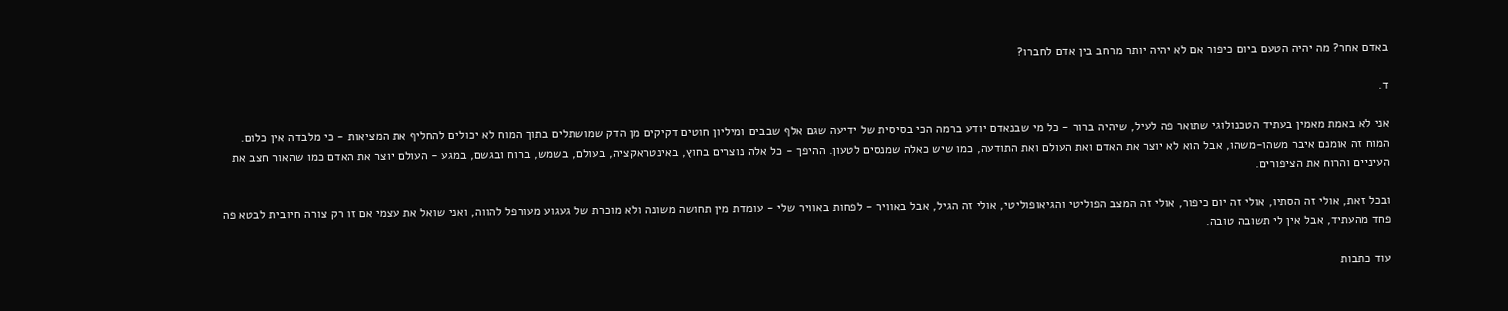באדם אחר? מה יהיה הטעם ביום כיפור אם לא יהיה יותר מרחב בין אדם לחברו?

ד.

אני לא באמת מאמין בעתיד הטכנולוגי שתואר פה לעיל, שיהיה ברור - כל מי שבנאדם יודע ברמה הכי בסיסית של ידיעה שגם אלף שבבים ומיליון חוטים דקיקים מן הדק שמושתלים בתוך המוח לא יכולים להחליף את המציאות - כי מלבדה אין כלום. המוח זה אומנם איבר משהו-משהו, אבל הוא לא יוצר את האדם ואת העולם ואת התודעה, כמו שיש כאלה שמנסים לטעון. ההיפך - כל אלה נוצרים בחוץ, באינטראקציה, בעולם, בשמש, ברוח ובגשם, במגע - העולם יוצר את האדם כמו שהאור חצב את העיניים והרוח את הציפורים.

ובכל זאת, אולי זה הסתיו, אולי זה יום כיפור, אולי זה המצב הפוליטי והגיאופוליטי, אולי זה הגיל, אבל באוויר - לפחות באוויר שלי - עומדת מין תחושה משונה ולא מוכרת של געגוע מעורפל להווה, ואני שואל את עצמי אם זו רק צורה חיובית לבטא פה פחד מהעתיד, אבל אין לי תשובה טובה.

עוד כתבות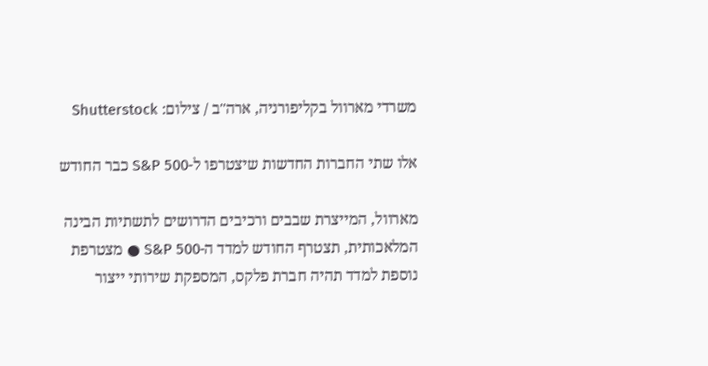משרדי מארוול בקליפורניה, ארה''ב / צילום: Shutterstock

אלו שתי החברות החדשות שיצטרפו ל-S&P 500 כבר החודש

מארוול, המייצרת שבבים ורכיבים הדרושים לתשתיות הבינה המלאכותית, תצטרף החודש למדד ה-S&P 500 ● מצטרפת נוספת למדד תהיה חברת פלקס, המספקת שירותי ייצור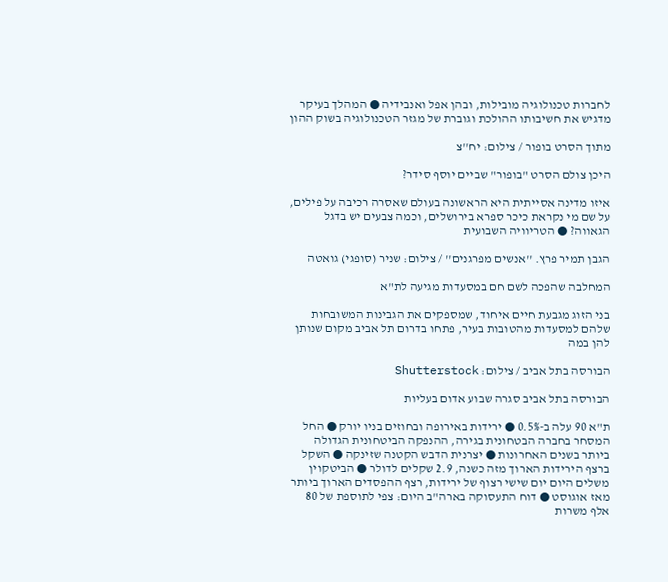לחברות טכנולוגיה מובילות, ובהן אפל ואנבידיה ● המהלך בעיקר מדגיש את חשיבותו ההולכת וגוברת של מגזר הטכנולוגיה בשוק ההון

מתוך הסרט בופור / צילום: יח''צ

היכן צולם הסרט "בופור" שביים יוסף סידר?

איזו מדינה אסייתית היא הראשונה בעולם שאסרה רכיבה על פילים, על שם מי נקראת כיכר ספרא בירושלים, וכמה צבעים יש בדגל הגאווה? ● הטריוויה השבועית

הגבן תמיר פרץ. ''אנשים מפרגנים'' / צילום: שניר (סופגי) גואטה

המחלבה שהפכה לשם חם במסעדות מגיעה לת"א

בני הזוג מגבעת חיים איחוד, שמספקים את הגבינות המשובחות שלהם למסעדות מהטובות בעיר, פתחו בדרום תל אביב מקום שנותן להן במה

הבורסה בתל אביב / צילום: Shutterstock

הבורסה בתל אביב סגרה שבוע אדום בעליות

ת"א 90 עלה ב-0.5% ● ירידות באירופה ובחוזים בניו יורק ● החל המסחר בחברה הבטחונית בגירה, ההנפקה הביטחונית הגדולה ביותר בשנים האחרונות ● יצרנית הדבש הקטנה שזינקה ● השקל ברצף הירידות הארוך מזה כשנה, 2.9 שקלים לדולר ● הביטקוין משלים היום יום שישי רצוף של ירידות, רצף ההפסדים הארוך ביותר מאז אוגוסט ● דוח התעסוקה בארה"ב היום: צפי לתוספת של 80 אלף משרות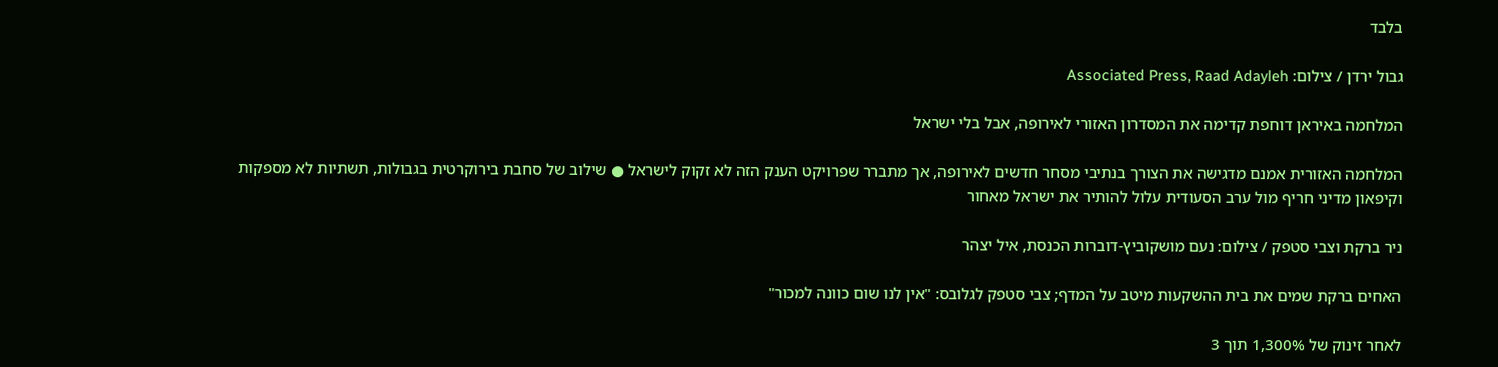בלבד

גבול ירדן / צילום: Associated Press, Raad Adayleh

המלחמה באיראן דוחפת קדימה את המסדרון האזורי לאירופה, אבל בלי ישראל

המלחמה האזורית אמנם מדגישה את הצורך בנתיבי מסחר חדשים לאירופה, אך מתברר שפרויקט הענק הזה לא זקוק לישראל ● שילוב של סחבת בירוקרטית בגבולות, תשתיות לא מספקות וקיפאון מדיני חריף מול ערב הסעודית עלול להותיר את ישראל מאחור

ניר ברקת וצבי סטפק / צילום: נעם מושקוביץ-דוברות הכנסת, איל יצהר

האחים ברקת שמים את בית ההשקעות מיטב על המדף; צבי סטפק לגלובס: "אין לנו שום כוונה למכור"

לאחר זינוק של 1,300% תוך 3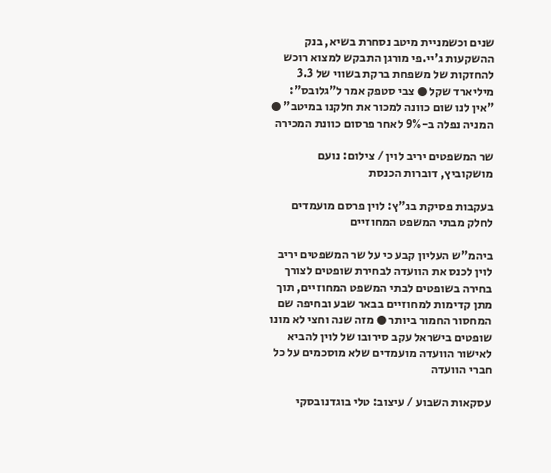שנים וכשמניית מיטב נסחרת בשיא, בנק ההשקעות ג'יי.פי מורגן התבקש למצוא רוכש להחזקות של משפחת ברקת בשווי של 3.3 מיליארד שקל ● צבי סטפק אמר ל"גלובס": "אין לנו שום כוונה למכור את חלקנו במיטב" ● המניה נפלה ב-9% לאחר פרסום כוונת המכירה

שר המשפטים יריב לוין / צילום: נועם מושקוביץ, דוברות הכנסת

בעקבות פסיקת בג"ץ: לוין פרסם מועמדים לחלק מבתי המשפט המחוזיים

ביהמ"ש העליון קבע כי על שר המשפטים יריב לוין לכנס את הוועדה לבחירת שופטים לצורך בחירה בשופטים לבתי המשפט המחוזיים, תוך מתן קדימות למחוזיים בבאר שבע ובחיפה שם המחסור החמור ביותר ● מזה שנה וחצי לא מונו שופטים בישראל עקב סירובו של לוין להביא לאישור הוועדה מועמדים שלא מוסכמים על כל חברי הוועדה

עסקאות השבוע / עיצוב: טלי בוגדנובסקי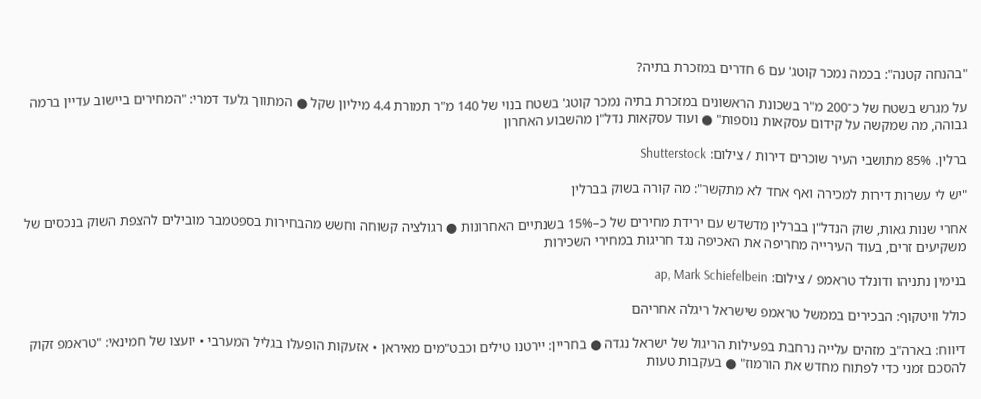"בהנחה קטנה": בכמה נמכר קוטג' עם 6 חדרים במזכרת בתיה?

על מגרש בשטח של כ־200 מ"ר בשכונת הראשונים במזכרת בתיה נמכר קוטג' בשטח בנוי של 140 מ"ר תמורת 4.4 מיליון שקל ● המתווך גלעד דמרי: "המחירים ביישוב עדיין ברמה גבוהה, מה שמקשה על קידום עסקאות נוספות" ● ועוד עסקאות נדל"ן מהשבוע האחרון

ברלין. 85% מתושבי העיר שוכרים דירות / צילום: Shutterstock

"יש לי עשרות דירות למכירה ואף אחד לא מתקשר": מה קורה בשוק בברלין

אחרי שנות גאות, שוק הנדל"ן בברלין מדשדש עם ירידת מחירים של כ–15% בשנתיים האחרונות ● רגולציה קשוחה וחשש מהבחירות בספטמבר מובילים להצפת השוק בנכסים של משקיעים זרים, בעוד העירייה מחריפה את האכיפה נגד חריגות במחירי השכירות

בנימין נתניהו ודונלד טראמפ / צילום: ap, Mark Schiefelbein

כולל וויטקוף: הבכירים בממשל טראמפ שישראל ריגלה אחריהם

דיווח: בארה"ב מזהים עלייה נרחבת בפעילות הריגול של ישראל נגדה ● בחריין: יירטנו טילים וכבט"מים מאיראן • אזעקות הופעלו בגליל המערבי • יועצו של חמינאי: "טראמפ זקוק להסכם זמני כדי לפתוח מחדש את הורמוז" ● בעקבות טעות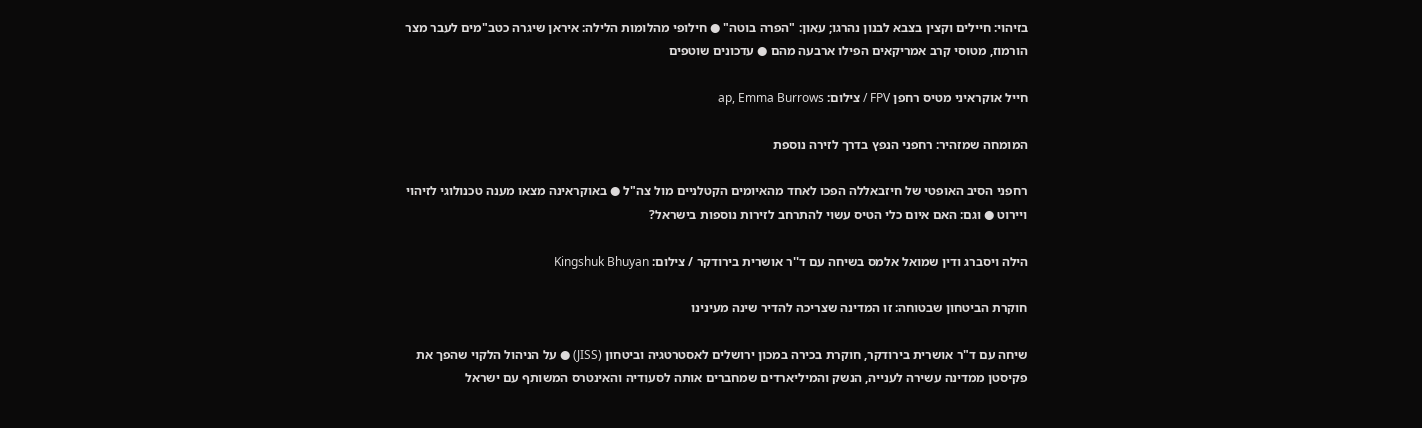בזיהוי: חיילים וקצין בצבא לבנון נהרגו; עאון: "הפרה בוטה" ● חילופי מהלומות הלילה: איראן שיגרה כטב"מים לעבר מצר הורמוז, מטוסי קרב אמריקאים הפילו ארבעה מהם ● עדכונים שוטפים

חייל אוקראיני מטיס רחפן FPV / צילום: ap, Emma Burrows

המומחה שמזהיר: רחפני הנפץ בדרך לזירה נוספת

רחפני הסיב האופטי של חיזבאללה הפכו לאחד מהאיומים הקטלניים מול צה"ל ● באוקראינה מצאו מענה טכנולוגי לזיהוי ויירוט ● וגם: האם איום כלי הטיס עשוי להתרחב לזירות נוספות בישראל?

הילה ויסברג ודין שמואל אלמס בשיחה עם ד''ר אושרית בירודקר / צילום: Kingshuk Bhuyan

חוקרת הביטחון שבטוחה: זו המדינה שצריכה להדיר שינה מעינינו

שיחה עם ד"ר אושרית בירודקר, חוקרת בכירה במכון ירושלים לאסטרטגיה וביטחון (JISS) ● על הניהול הלקוי שהפך את פקיסטן ממדינה עשירה לענייה, הנשק והמיליארדים שמחברים אותה לסעודיה והאינטרס המשותף עם ישראל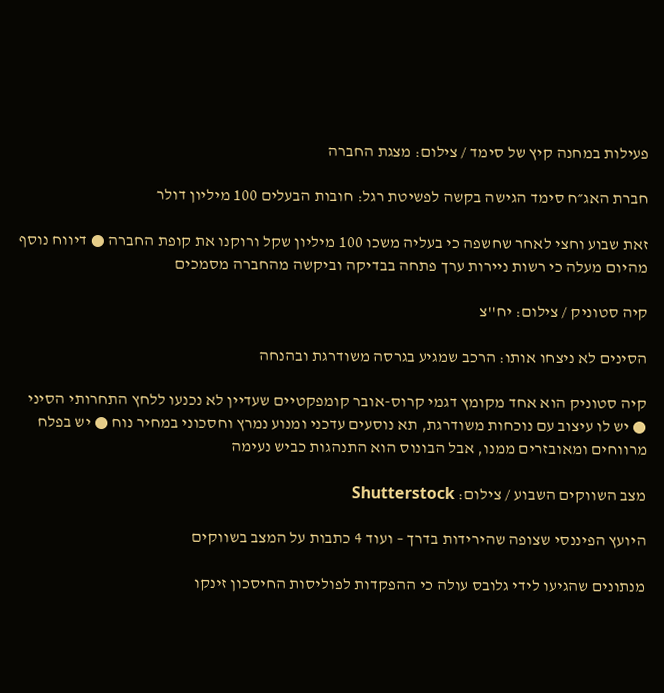פעילות במחנה קיץ של סימד / צילום: מצגת החברה

חברת האג״ח סימד הגישה בקשה לפשיטת רגל: חובות הבעלים 100 מיליון דולר

זאת שבוע וחצי לאחר שחשפה כי בעליה משכו 100 מיליון שקל ורוקנו את קופת החברה ● דיווח נוסף מהיום מעלה כי רשות ניירות ערך פתחה בבדיקה וביקשה מהחברה מסמכים

קיה סטוניק / צילום: יח''צ

הסינים לא ניצחו אותו: הרכב שמגיע בגרסה משודרגת ובהנחה

קיה סטוניק הוא אחד מקומץ דגמי קרוס-אובר קומפקטיים שעדיין לא נכנעו ללחץ התחרותי הסיני ● יש לו עיצוב עם נוכחות משודרגת, תא נוסעים עדכני ומנוע נמרץ וחסכוני במחיר נוח ● יש בפלח מרווחים ומאובזרים ממנו, אבל הבונוס הוא התנהגות כביש נעימה

מצב השווקים השבוע / צילום: Shutterstock

היועץ הפיננסי שצופה שהירידות בדרך – ועוד 4 כתבות על המצב בשווקים

מנתונים שהגיעו לידי גלובס עולה כי ההפקדות לפוליסות החיסכון זינקו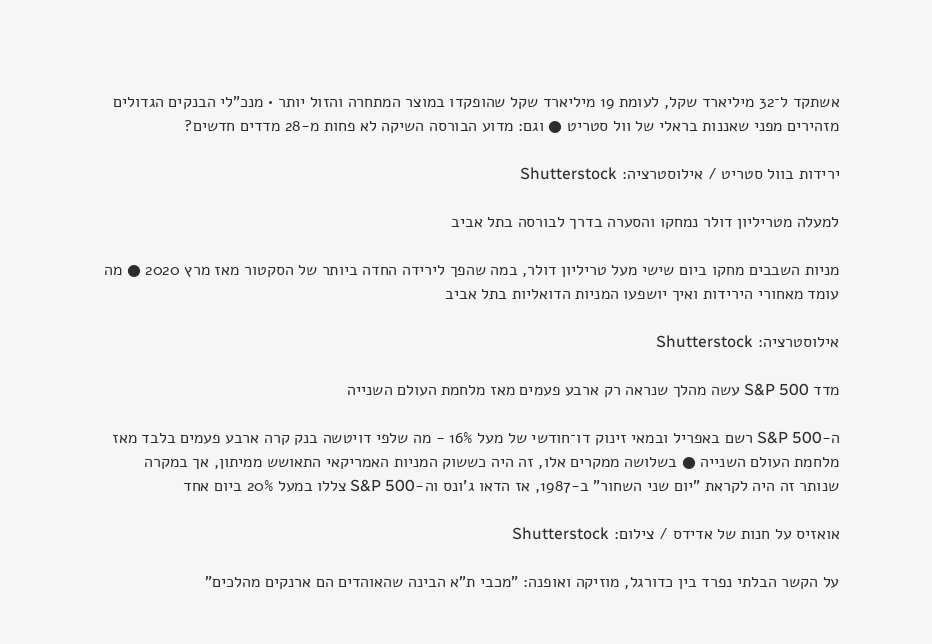אשתקד ל־32 מיליארד שקל, לעומת 19 מיליארד שקל שהופקדו במוצר המתחרה והזול יותר • מנכ"לי הבנקים הגדולים מזהירים מפני שאננות בראלי של וול סטריט ● וגם: מדוע הבורסה השיקה לא פחות מ-28 מדדים חדשים?

ירידות בוול סטריט / אילוסטרציה: Shutterstock

למעלה מטריליון דולר נמחקו והסערה בדרך לבורסה בתל אביב

מניות השבבים מחקו ביום שישי מעל טריליון דולר, במה שהפך לירידה החדה ביותר של הסקטור מאז מרץ 2020 ● מה עומד מאחורי הירידות ואיך יושפעו המניות הדואליות בתל אביב

אילוסטרציה: Shutterstock

מדד S&P 500 עשה מהלך שנראה רק ארבע פעמים מאז מלחמת העולם השנייה

ה-S&P 500 רשם באפריל ובמאי זינוק דו־חודשי של מעל 16% - מה שלפי דויטשה בנק קרה ארבע פעמים בלבד מאז מלחמת העולם השנייה ● בשלושה ממקרים אלו, זה היה כששוק המניות האמריקאי התאושש ממיתון, אך במקרה שנותר זה היה לקראת "יום שני השחור" ב-1987, אז הדאו ג'ונס וה-S&P 500 צללו במעל 20% ביום אחד

אואזיס על חנות של אדידס / צילום: Shutterstock

על הקשר הבלתי נפרד בין כדורגל, מוזיקה ואופנה: "מכבי ת"א הבינה שהאוהדים הם ארנקים מהלכים"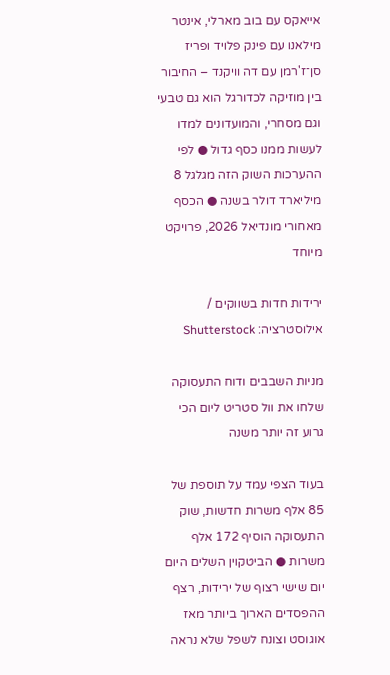אייאקס עם בוב מארלי, אינטר מילאנו עם פינק פלויד ופריז סן־ז'רמן עם דה וויקנד – החיבור בין מוזיקה לכדורגל הוא גם טבעי וגם מסחרי, והמועדונים למדו לעשות ממנו כסף גדול ● לפי ההערכות השוק הזה מגלגל 8 מיליארד דולר בשנה ● הכסף מאחורי מונדיאל 2026, פרויקט מיוחד

ירידות חדות בשווקים / אילוסטרציה: Shutterstock

מניות השבבים ודוח התעסוקה שלחו את וול סטריט ליום הכי גרוע זה יותר משנה

בעוד הצפי עמד על תוספת של 85 אלף משרות חדשות, שוק התעסוקה הוסיף 172 אלף משרות ● הביטקוין השלים היום יום שישי רצוף של ירידות, רצף ההפסדים הארוך ביותר מאז אוגוסט וצונח לשפל שלא נראה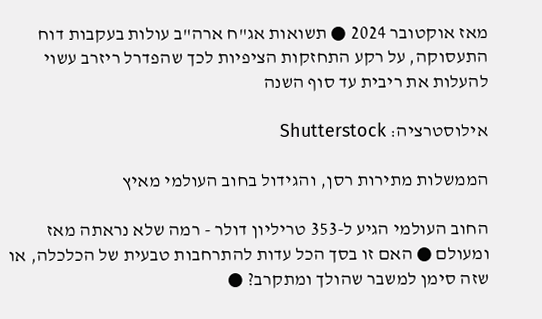מאז אוקטובר 2024 ● תשואות אג"ח ארה"ב עולות בעקבות דוח התעסוקה, על רקע התחזקות הציפיות לכך שהפדרל ריזרב עשוי להעלות את ריבית עד סוף השנה

אילוסטרציה: Shutterstock

הממשלות מתירות רסן, והגידול בחוב העולמי מאיץ

החוב העולמי הגיע ל-353 טריליון דולר - רמה שלא נראתה מאז ומעולם ● האם זו בסך הכל עדות להתרחבות טבעית של הכלכלה, או שזה סימן למשבר שהולך ומתקרב? ●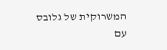המשרוקית של גלובס עם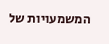המשמעויות של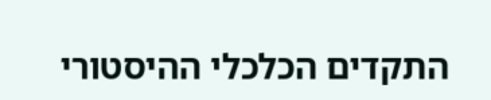התקדים הכלכלי ההיסטורי